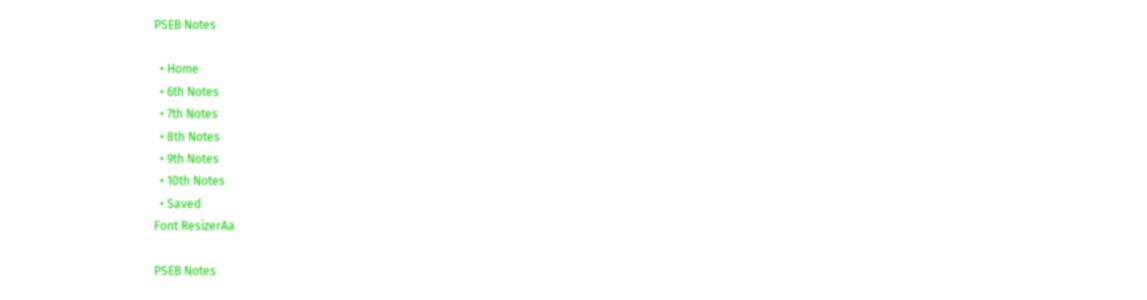PSEB Notes

  • Home
  • 6th Notes
  • 7th Notes
  • 8th Notes
  • 9th Notes
  • 10th Notes
  • Saved
Font ResizerAa

PSEB Notes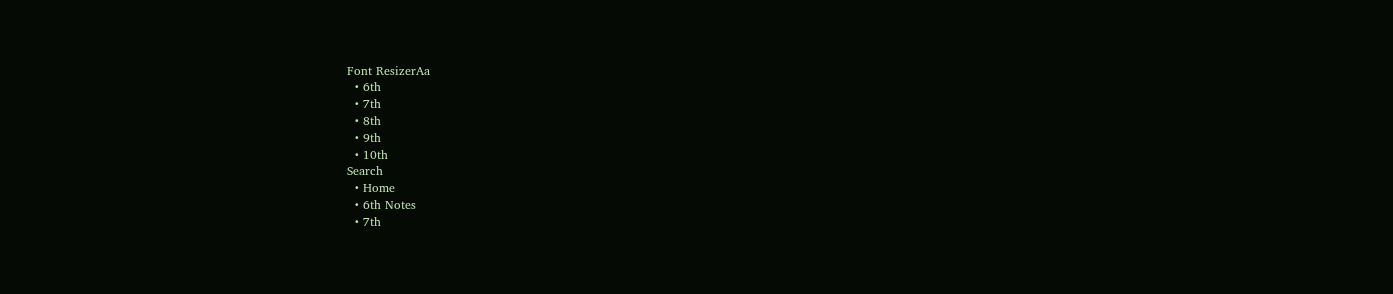Font ResizerAa
  • 6th
  • 7th
  • 8th
  • 9th
  • 10th
Search
  • Home
  • 6th Notes
  • 7th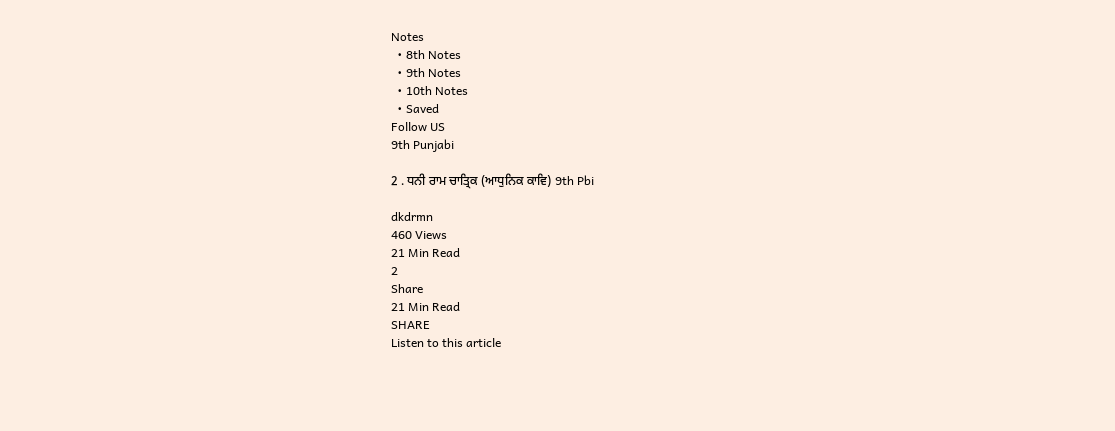Notes
  • 8th Notes
  • 9th Notes
  • 10th Notes
  • Saved
Follow US
9th Punjabi

2 . ਧਨੀ ਰਾਮ ਚਾਤ੍ਰਿਕ (ਆਧੁਨਿਕ ਕਾਵਿ) 9th Pbi

dkdrmn
460 Views
21 Min Read
2
Share
21 Min Read
SHARE
Listen to this article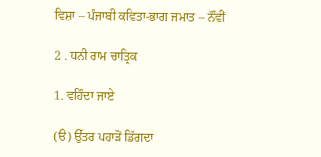ਵਿਸ਼ਾ – ਪੰਜਾਬੀ ਕਵਿਤਾ-ਭਾਗ ਜਮਾਤ – ਨੌਂਵੀਂ

2 . ਧਨੀ ਰਾਮ ਚਾਤ੍ਰਿਕ

1. ਵਹਿੰਦਾ ਜਾਏ

(ੳ) ਉੱਤਰ ਪਹਾੜੋਂ ਡਿੱਗਦਾ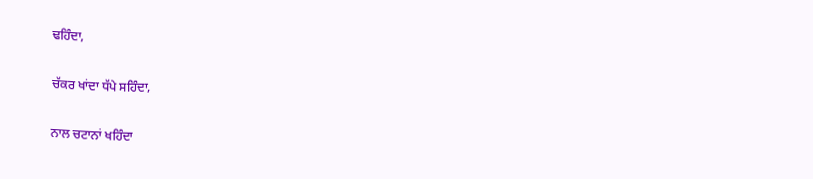ਢਹਿੰਦਾ,

ਚੱਕਰ ਖਾਂਦਾ ਧੱਪੇ ਸਹਿੰਦਾ,

ਨਾਲ ਚਟਾਨਾਂ ਖਹਿੰਦਾ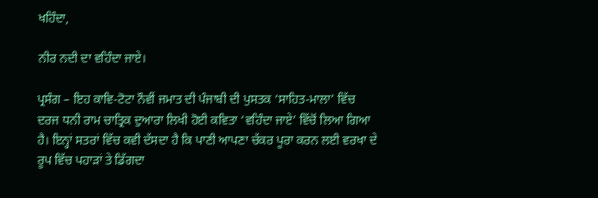ਖਹਿੰਦਾ,

ਨੀਰ ਨਦੀ ਦਾ ਵਹਿੰਦਾ ਜਾਏ।

ਪ੍ਰਸੰਗ – ਇਹ ਕਾਵਿ-ਟੋਟਾ ਨੌਵੀਂ ਜਮਾਤ ਦੀ ਪੰਜਾਬੀ ਦੀ ਪੁਸਤਕ ‘ਸਾਹਿਤ-ਮਾਲਾ’ ਵਿੱਚ ਦਰਜ ਧਨੀ ਰਾਮ ਚਾਤ੍ਰਿਕ ਦੁਆਰਾ ਲਿਖੀ ਹੋਈ ਕਵਿਤਾ ‘ਵਹਿੰਦਾ ਜਾਏ’ ਵਿੱਚੋਂ ਲਿਆ ਗਿਆ ਹੈ। ਇਨ੍ਹਾਂ ਸਤਰਾਂ ਵਿੱਚ ਕਵੀ ਦੱਸਦਾ ਹੈ ਕਿ ਪਾਣੀ ਆਪਣਾ ਚੱਕਰ ਪੂਰਾ ਕਰਨ ਲਈ ਵਰਖਾ ਦੇ ਰੂਪ ਵਿੱਚ ਪਹਾੜਾਂ ਤੇ ਡਿੱਗਦਾ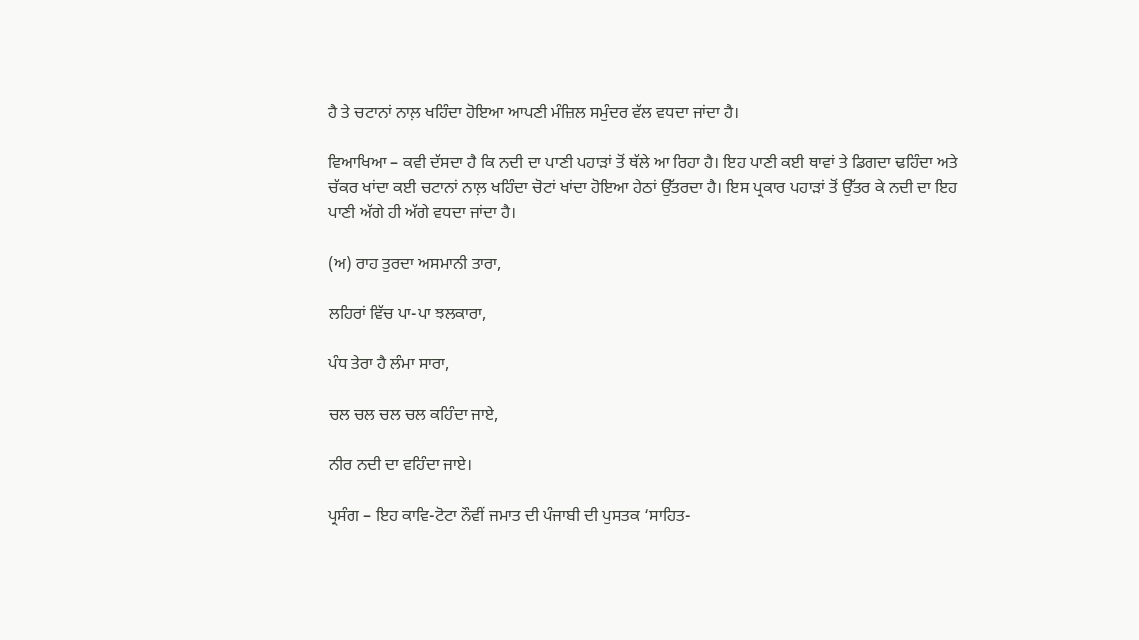ਹੈ ਤੇ ਚਟਾਨਾਂ ਨਾਲ਼ ਖਹਿੰਦਾ ਹੋਇਆ ਆਪਣੀ ਮੰਜ਼ਿਲ ਸਮੁੰਦਰ ਵੱਲ ਵਧਦਾ ਜਾਂਦਾ ਹੈ।

ਵਿਆਖਿਆ – ਕਵੀ ਦੱਸਦਾ ਹੈ ਕਿ ਨਦੀ ਦਾ ਪਾਣੀ ਪਹਾੜਾਂ ਤੋਂ ਥੱਲੇ ਆ ਰਿਹਾ ਹੈ। ਇਹ ਪਾਣੀ ਕਈ ਥਾਵਾਂ ਤੇ ਡਿਗਦਾ ਢਹਿੰਦਾ ਅਤੇ ਚੱਕਰ ਖਾਂਦਾ ਕਈ ਚਟਾਨਾਂ ਨਾਲ਼ ਖਹਿੰਦਾ ਚੋਟਾਂ ਖਾਂਦਾ ਹੋਇਆ ਹੇਠਾਂ ਉੱਤਰਦਾ ਹੈ। ਇਸ ਪ੍ਰਕਾਰ ਪਹਾੜਾਂ ਤੋਂ ਉੱਤਰ ਕੇ ਨਦੀ ਦਾ ਇਹ ਪਾਣੀ ਅੱਗੇ ਹੀ ਅੱਗੇ ਵਧਦਾ ਜਾਂਦਾ ਹੈ।

(ਅ) ਰਾਹ ਤੁਰਦਾ ਅਸਮਾਨੀ ਤਾਰਾ,

ਲਹਿਰਾਂ ਵਿੱਚ ਪਾ-ਪਾ ਝਲਕਾਰਾ,

ਪੰਧ ਤੇਰਾ ਹੈ ਲੰਮਾ ਸਾਰਾ,

ਚਲ ਚਲ ਚਲ ਚਲ ਕਹਿੰਦਾ ਜਾਏ,

ਨੀਰ ਨਦੀ ਦਾ ਵਹਿੰਦਾ ਜਾਏ।

ਪ੍ਰਸੰਗ – ਇਹ ਕਾਵਿ-ਟੋਟਾ ਨੌਵੀਂ ਜਮਾਤ ਦੀ ਪੰਜਾਬੀ ਦੀ ਪੁਸਤਕ ‘ਸਾਹਿਤ-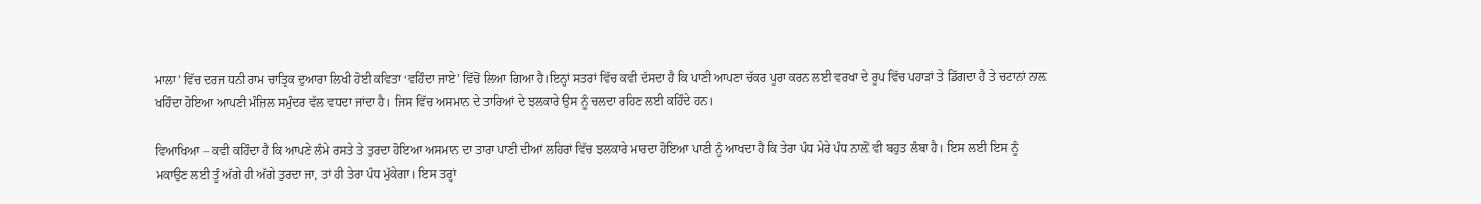ਮਾਲਾ’ ਵਿੱਚ ਦਰਜ ਧਨੀ ਰਾਮ ਚਾਤ੍ਰਿਕ ਦੁਆਰਾ ਲਿਖੀ ਹੋਈ ਕਵਿਤਾ ‘ਵਹਿੰਦਾ ਜਾਏ’ ਵਿੱਚੋਂ ਲਿਆ ਗਿਆ ਹੈ।ਇਨ੍ਹਾਂ ਸਤਰਾਂ ਵਿੱਚ ਕਵੀ ਦੱਸਦਾ ਹੈ ਕਿ ਪਾਣੀ ਆਪਣਾ ਚੱਕਰ ਪੂਰਾ ਕਰਨ ਲਈ ਵਰਖਾ ਦੇ ਰੂਪ ਵਿੱਚ ਪਹਾੜਾਂ ਤੇ ਡਿੱਗਦਾ ਹੈ ਤੇ ਚਟਾਨਾਂ ਨਾਲ਼ ਖਹਿੰਦਾ ਹੋਇਆ ਆਪਣੀ ਮੰਜ਼ਿਲ ਸਮੁੰਦਰ ਵੱਲ ਵਧਦਾ ਜਾਂਦਾ ਹੈ। ਜਿਸ ਵਿੱਚ ਅਸਮਾਨ ਦੇ ਤਾਰਿਆਂ ਦੇ ਝਲਕਾਰੇ ਉਸ ਨੂੰ ਚਲਦਾ ਰਹਿਣ ਲਈ ਕਹਿੰਦੇ ਹਨ।

ਵਿਆਖਿਆ – ਕਵੀ ਕਹਿੰਦਾ ਹੈ ਕਿ ਆਪਣੇ ਲੰਮੇ ਰਸਤੇ ਤੇ ਤੁਰਦਾ ਹੋਇਆ ਅਸਮਾਨ ਦਾ ਤਾਰਾ ਪਾਣੀ ਦੀਆਂ ਲਹਿਰਾਂ ਵਿੱਚ ਝਲਕਾਰੇ ਮਾਰਦਾ ਹੋਇਆ ਪਾਣੀ ਨੂੰ ਆਖਦਾ ਹੈ ਕਿ ਤੇਰਾ ਪੰਧ ਮੇਰੇ ਪੰਧ ਨਾਲ਼ੋਂ ਵੀ ਬਹੁਤ ਲੰਬਾ ਹੈ। ਇਸ ਲਈ ਇਸ ਨੂੰ ਮਕਾਉਣ ਲਈ ਤੂੰ ਅੱਗੇ ਹੀ ਅੱਗੇ ਤੁਰਦਾ ਜਾ, ਤਾਂ ਹੀ ਤੇਰਾ ਪੰਧ ਮੁੱਕੇਗਾ। ਇਸ ਤਰ੍ਹਾਂ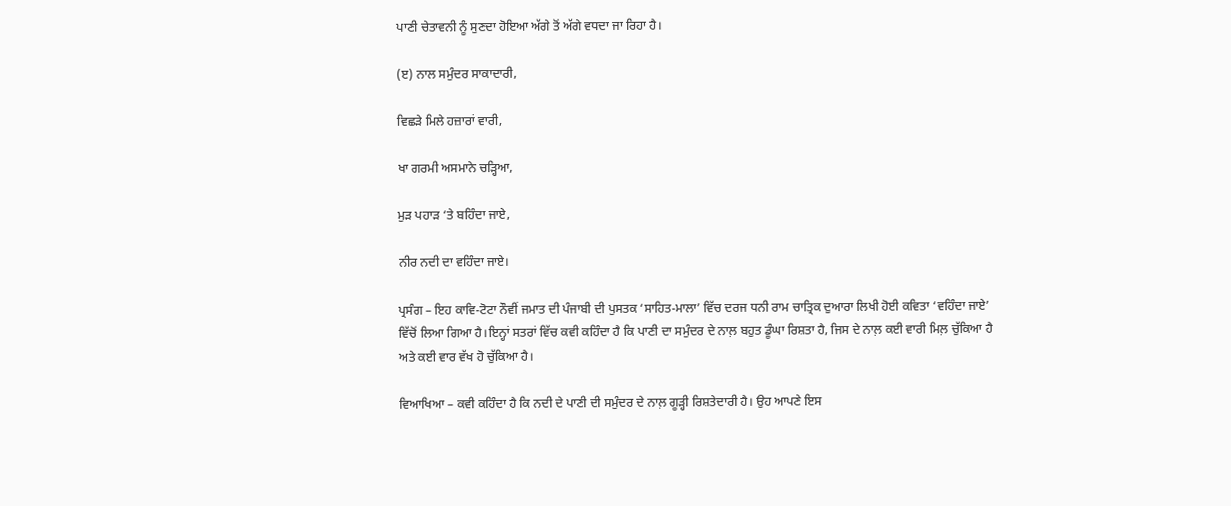ਪਾਣੀ ਚੇਤਾਵਨੀ ਨੂੰ ਸੁਣਦਾ ਹੋਇਆ ਅੱਗੇ ਤੋਂ ਅੱਗੇ ਵਧਦਾ ਜਾ ਰਿਹਾ ਹੈ।

(ੲ) ਨਾਲ ਸਮੁੰਦਰ ਸਾਕਾਦਾਰੀ,

ਵਿਛੜੇ ਮਿਲੇ ਹਜ਼ਾਰਾਂ ਵਾਰੀ,

ਖਾ ਗਰਮੀ ਅਸਮਾਨੇ ਚੜ੍ਹਿਆ,

ਮੁੜ ਪਹਾੜ ‘ਤੇ ਬਹਿੰਦਾ ਜਾਏ,

ਨੀਰ ਨਦੀ ਦਾ ਵਹਿੰਦਾ ਜਾਏ।

ਪ੍ਰਸੰਗ – ਇਹ ਕਾਵਿ-ਟੋਟਾ ਨੌਵੀਂ ਜਮਾਤ ਦੀ ਪੰਜਾਬੀ ਦੀ ਪੁਸਤਕ ‘ਸਾਹਿਤ-ਮਾਲਾ’ ਵਿੱਚ ਦਰਜ ਧਨੀ ਰਾਮ ਚਾਤ੍ਰਿਕ ਦੁਆਰਾ ਲਿਖੀ ਹੋਈ ਕਵਿਤਾ ‘ਵਹਿੰਦਾ ਜਾਏ’ ਵਿੱਚੋਂ ਲਿਆ ਗਿਆ ਹੈ।ਇਨ੍ਹਾਂ ਸਤਰਾਂ ਵਿੱਚ ਕਵੀ ਕਹਿੰਦਾ ਹੈ ਕਿ ਪਾਣੀ ਦਾ ਸਮੁੰਦਰ ਦੇ ਨਾਲ਼ ਬਹੁਤ ਡੂੰਘਾ ਰਿਸ਼ਤਾ ਹੈ, ਜਿਸ ਦੇ ਨਾਲ਼ ਕਈ ਵਾਰੀ ਮਿਲ਼ ਚੁੱਕਿਆ ਹੈ ਅਤੇ ਕਈ ਵਾਰ ਵੱਖ ਹੋ ਚੁੱਕਿਆ ਹੈ।

ਵਿਆਖਿਆ – ਕਵੀ ਕਹਿੰਦਾ ਹੈ ਕਿ ਨਦੀ ਦੇ ਪਾਣੀ ਦੀ ਸਮੁੰਦਰ ਦੇ ਨਾਲ਼ ਗੂੜ੍ਹੀ ਰਿਸ਼ਤੇਦਾਰੀ ਹੈ। ਉਹ ਆਪਣੇ ਇਸ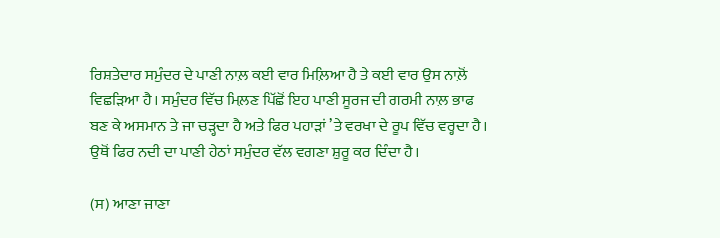ਰਿਸ਼ਤੇਦਾਰ ਸਮੁੰਦਰ ਦੇ ਪਾਣੀ ਨਾਲ਼ ਕਈ ਵਾਰ ਮਿਲ਼ਿਆ ਹੈ ਤੇ ਕਈ ਵਾਰ ਉਸ ਨਾਲ਼ੋਂ ਵਿਛੜਿਆ ਹੈ। ਸਮੁੰਦਰ ਵਿੱਚ ਮਿਲ਼ਣ ਪਿੱਛੋਂ ਇਹ ਪਾਣੀ ਸੂਰਜ ਦੀ ਗਰਮੀ ਨਾਲ਼ ਭਾਫ ਬਣ ਕੇ ਅਸਮਾਨ ਤੇ ਜਾ ਚੜ੍ਹਦਾ ਹੈ ਅਤੇ ਫਿਰ ਪਹਾੜਾਂ ’ਤੇ ਵਰਖਾ ਦੇ ਰੂਪ ਵਿੱਚ ਵਰ੍ਹਦਾ ਹੈ। ਉਥੋਂ ਫਿਰ ਨਦੀ ਦਾ ਪਾਣੀ ਹੇਠਾਂ ਸਮੁੰਦਰ ਵੱਲ ਵਗਣਾ ਸ਼ੁਰੂ ਕਰ ਦਿੰਦਾ ਹੈ।

(ਸ) ਆਣਾ ਜਾਣਾ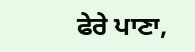ਫੇਰੇ ਪਾਣਾ,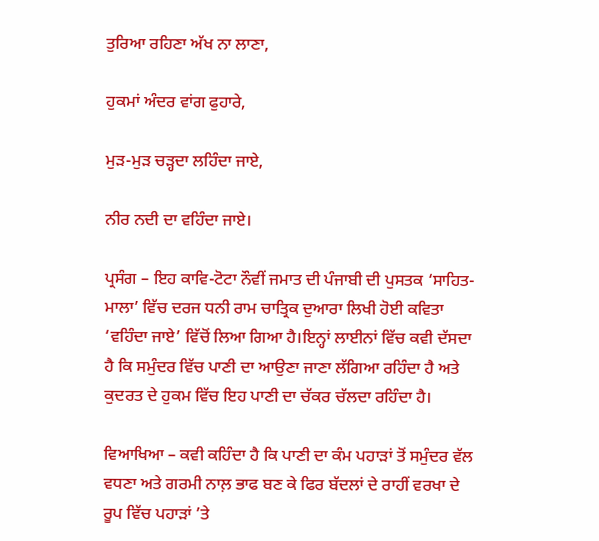ਤੁਰਿਆ ਰਹਿਣਾ ਅੱਖ ਨਾ ਲਾਣਾ,

ਹੁਕਮਾਂ ਅੰਦਰ ਵਾਂਗ ਫੁਹਾਰੇ,

ਮੁੜ-ਮੁੜ ਚੜ੍ਹਦਾ ਲਹਿੰਦਾ ਜਾਏ,

ਨੀਰ ਨਦੀ ਦਾ ਵਹਿੰਦਾ ਜਾਏ।

ਪ੍ਰਸੰਗ – ਇਹ ਕਾਵਿ-ਟੋਟਾ ਨੌਵੀਂ ਜਮਾਤ ਦੀ ਪੰਜਾਬੀ ਦੀ ਪੁਸਤਕ ‘ਸਾਹਿਤ-ਮਾਲਾ’ ਵਿੱਚ ਦਰਜ ਧਨੀ ਰਾਮ ਚਾਤ੍ਰਿਕ ਦੁਆਰਾ ਲਿਖੀ ਹੋਈ ਕਵਿਤਾ ‘ਵਹਿੰਦਾ ਜਾਏ’ ਵਿੱਚੋਂ ਲਿਆ ਗਿਆ ਹੈ।ਇਨ੍ਹਾਂ ਲਾਈਨਾਂ ਵਿੱਚ ਕਵੀ ਦੱਸਦਾ ਹੈ ਕਿ ਸਮੁੰਦਰ ਵਿੱਚ ਪਾਣੀ ਦਾ ਆਉਣਾ ਜਾਣਾ ਲੱਗਿਆ ਰਹਿੰਦਾ ਹੈ ਅਤੇ ਕੁਦਰਤ ਦੇ ਹੁਕਮ ਵਿੱਚ ਇਹ ਪਾਣੀ ਦਾ ਚੱਕਰ ਚੱਲਦਾ ਰਹਿੰਦਾ ਹੈ।

ਵਿਆਖਿਆ – ਕਵੀ ਕਹਿੰਦਾ ਹੈ ਕਿ ਪਾਣੀ ਦਾ ਕੰਮ ਪਹਾੜਾਂ ਤੋਂ ਸਮੁੰਦਰ ਵੱਲ ਵਧਣਾ ਅਤੇ ਗਰਮੀ ਨਾਲ਼ ਭਾਫ ਬਣ ਕੇ ਫਿਰ ਬੱਦਲਾਂ ਦੇ ਰਾਹੀਂ ਵਰਖਾ ਦੇ ਰੂਪ ਵਿੱਚ ਪਹਾੜਾਂ ’ਤੇ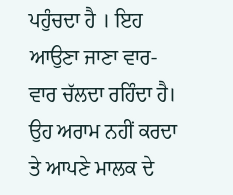ਪਹੁੰਚਦਾ ਹੈ । ਇਹ ਆਉਣਾ ਜਾਣਾ ਵਾਰ-ਵਾਰ ਚੱਲਦਾ ਰਹਿੰਦਾ ਹੈ। ਉਹ ਅਰਾਮ ਨਹੀਂ ਕਰਦਾ ਤੇ ਆਪਣੇ ਮਾਲਕ ਦੇ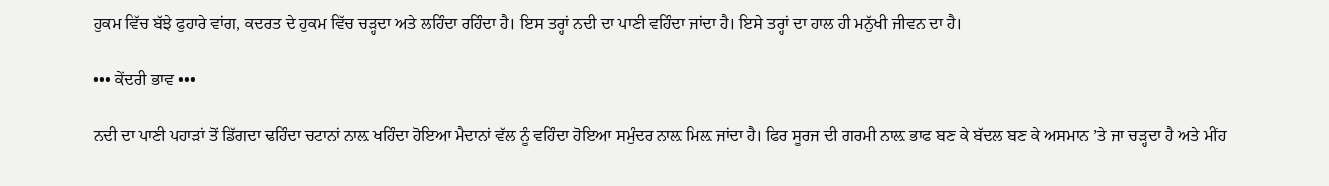ਹੁਕਮ ਵਿੱਚ ਬੱਝੇ ਫੁਹਾਰੇ ਵਾਂਗ, ਕਦਰਤ ਦੇ ਹੁਕਮ ਵਿੱਚ ਚੜ੍ਹਦਾ ਅਤੇ ਲਹਿੰਦਾ ਰਹਿੰਦਾ ਹੈ। ਇਸ ਤਰ੍ਹਾਂ ਨਦੀ ਦਾ ਪਾਣੀ ਵਹਿੰਦਾ ਜਾਂਦਾ ਹੈ। ਇਸੇ ਤਰ੍ਹਾਂ ਦਾ ਹਾਲ ਹੀ ਮਨੁੱਖੀ ਜੀਵਨ ਦਾ ਹੈ।

••• ਕੇਂਦਰੀ ਭਾਵ •••

ਨਦੀ ਦਾ ਪਾਣੀ ਪਹਾੜਾਂ ਤੋਂ ਡਿੱਗਦਾ ਢਹਿੰਦਾ ਚਟਾਨਾਂ ਨਾਲ਼ ਖਹਿੰਦਾ ਹੋਇਆ ਮੈਦਾਨਾਂ ਵੱਲ ਨੂੰ ਵਹਿੰਦਾ ਹੋਇਆ ਸਮੁੰਦਰ ਨਾਲ਼ ਮਿਲ਼ ਜਾਂਦਾ ਹੈ। ਫਿਰ ਸੂਰਜ ਦੀ ਗਰਮੀ ਨਾਲ਼ ਭਾਫ ਬਣ ਕੇ ਬੱਦਲ ਬਣ ਕੇ ਅਸਮਾਨ ’ਤੇ ਜਾ ਚੜ੍ਹਦਾ ਹੈ ਅਤੇ ਮੀਂਹ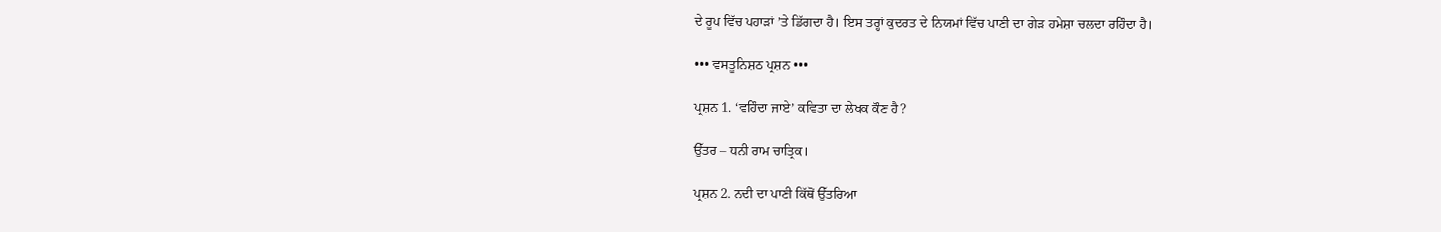ਦੇ ਰੂਪ ਵਿੱਚ ਪਹਾੜਾਂ ’ਤੇ ਡਿੱਗਦਾ ਹੈ। ਇਸ ਤਰ੍ਹਾਂ ਕੁਦਰਤ ਦੇ ਨਿਯਮਾਂ ਵਿੱਚ ਪਾਣੀ ਦਾ ਗੇੜ ਹਮੇਸ਼ਾ ਚਲਦਾ ਰਹਿੰਦਾ ਹੈ।

••• ਵਸਤੂਨਿਸ਼ਠ ਪ੍ਰਸ਼ਨ •••

ਪ੍ਰਸ਼ਨ 1. ‘ਵਹਿੰਦਾ ਜਾਏ’ ਕਵਿਤਾ ਦਾ ਲੇਖਕ ਕੌਣ ਹੈ?

ਉੱਤਰ – ਧਨੀ ਰਾਮ ਚਾਤ੍ਰਿਕ।

ਪ੍ਰਸ਼ਨ 2. ਨਦੀ ਦਾ ਪਾਣੀ ਕਿੱਥੋਂ ਉੱਤਰਿਆ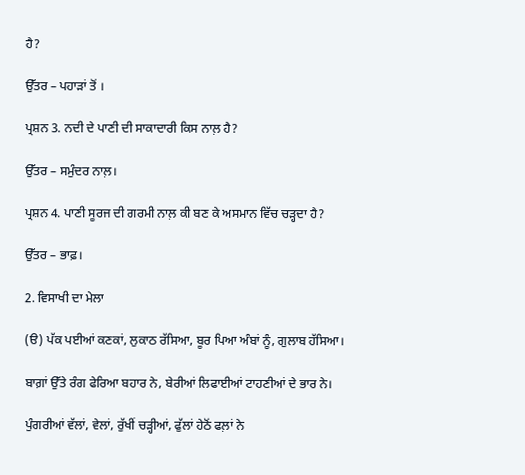ਹੈ?

ਉੱਤਰ – ਪਹਾੜਾਂ ਤੋਂ ।

ਪ੍ਰਸ਼ਨ 3. ਨਦੀ ਦੇ ਪਾਣੀ ਦੀ ਸਾਕਾਦਾਰੀ ਕਿਸ ਨਾਲ਼ ਹੈ?

ਉੱਤਰ – ਸਮੁੰਦਰ ਨਾਲ਼।

ਪ੍ਰਸ਼ਨ 4. ਪਾਣੀ ਸੂਰਜ ਦੀ ਗਰਮੀ ਨਾਲ਼ ਕੀ ਬਣ ਕੇ ਅਸਮਾਨ ਵਿੱਚ ਚੜ੍ਹਦਾ ਹੈ?

ਉੱਤਰ – ਭਾਫ਼।

2. ਵਿਸਾਖੀ ਦਾ ਮੇਲਾ

(ੳ) ਪੱਕ ਪਈਆਂ ਕਣਕਾਂ, ਲੁਕਾਠ ਰੱਸਿਆ, ਬੂਰ ਪਿਆ ਅੰਬਾਂ ਨੂੰ, ਗੁਲਾਬ ਹੱਸਿਆ।

ਬਾਗ਼ਾਂ ਉੱਤੇ ਰੰਗ ਫੇਰਿਆ ਬਹਾਰ ਨੇ, ਬੇਰੀਆਂ ਲਿਫਾਈਆਂ ਟਾਹਣੀਆਂ ਦੇ ਭਾਰ ਨੇ।

ਪੁੰਗਰੀਆਂ ਵੱਲਾਂ, ਵੇਲਾਂ, ਰੁੱਖੀਂ ਚੜ੍ਹੀਆਂ, ਫੁੱਲਾਂ ਹੇਠੋਂ ਫਲ਼ਾਂ ਨੇ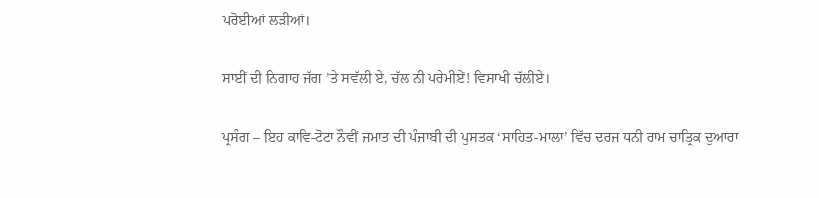ਪਰੋਈਆਂ ਲੜੀਆਂ।

ਸਾਈਂ ਦੀ ਨਿਗਾਹ ਜੱਗ ’ਤੇ ਸਵੱਲੀ ਏ, ਚੱਲ ਨੀ ਪਰੇਮੀਏਂ! ਵਿਸਾਖੀ ਚੱਲੀਏ।

ਪ੍ਰਸੰਗ – ਇਹ ਕਾਵਿ-ਟੋਟਾ ਨੌਵੀਂ ਜਮਾਤ ਦੀ ਪੰਜਾਬੀ ਦੀ ਪੁਸਤਕ ‘ਸਾਹਿਤ-ਮਾਲਾ’ ਵਿੱਚ ਦਰਜ ਧਨੀ ਰਾਮ ਚਾਤ੍ਰਿਕ ਦੁਆਰਾ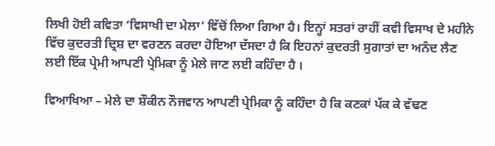ਲਿਖੀ ਹੋਈ ਕਵਿਤਾ ‘ਵਿਸਾਖੀ ਦਾ ਮੇਲਾ’ ਵਿੱਚੋਂ ਲਿਆ ਗਿਆ ਹੈ। ਇਨ੍ਹਾਂ ਸਤਰਾਂ ਰਾਹੀਂ ਕਵੀ ਵਿਸਾਖ ਦੇ ਮਹੀਨੇ ਵਿੱਚ ਕੁਦਰਤੀ ਦ੍ਰਿਸ਼ ਦਾ ਵਰਣਨ ਕਰਦਾ ਹੋਇਆ ਦੱਸਦਾ ਹੈ ਕਿ ਇਹਨਾਂ ਕੁਦਰਤੀ ਸੁਗਾਤਾਂ ਦਾ ਅਨੰਦ ਲੈਣ ਲਈ ਇੱਕ ਪ੍ਰੇਮੀ ਆਪਣੀ ਪ੍ਰੇਮਿਕਾ ਨੂੰ ਮੇਲੇ ਜਾਣ ਲਈ ਕਹਿੰਦਾ ਹੈ ।

ਵਿਆਖਿਆ – ਮੇਲੇ ਦਾ ਸ਼ੌਕੀਨ ਨੌਜਵਾਨ ਆਪਣੀ ਪ੍ਰੇਮਿਕਾ ਨੂੰ ਕਹਿੰਦਾ ਹੈ ਕਿ ਕਣਕਾਂ ਪੱਕ ਕੇ ਵੱਢਣ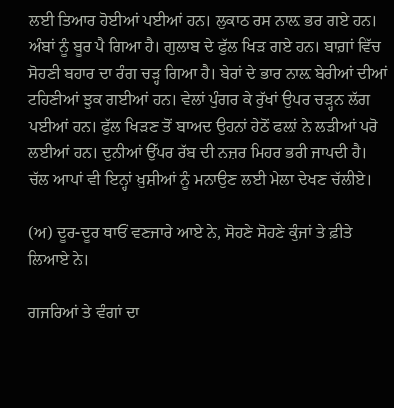ਲਈ ਤਿਆਰ ਹੋਈਆਂ ਪਈਆਂ ਹਨ। ਲੁਕਾਠ ਰਸ ਨਾਲ਼ ਭਰ ਗਏ ਹਨ। ਅੰਬਾਂ ਨੂੰ ਬੂਰ ਪੈ ਗਿਆ ਹੈ। ਗੁਲਾਬ ਦੇ ਫੁੱਲ ਖਿੜ ਗਏ ਹਨ। ਬਾਗ਼ਾਂ ਵਿੱਚ ਸੋਹਣੀ ਬਹਾਰ ਦਾ ਰੰਗ ਚੜ੍ਹ ਗਿਆ ਹੈ। ਬੇਰਾਂ ਦੇ ਭਾਰ ਨਾਲ਼ ਬੇਰੀਆਂ ਦੀਆਂ ਟਹਿਣੀਆਂ ਝੁਕ ਗਈਆਂ ਹਨ। ਵੇਲਾਂ ਪੁੰਗਰ ਕੇ ਰੁੱਖਾਂ ਉਪਰ ਚੜ੍ਹਨ ਲੱਗ ਪਈਆਂ ਹਨ। ਫੁੱਲ ਖਿੜਣ ਤੋਂ ਬਾਅਦ ਉਹਨਾਂ ਹੇਠੋਂ ਫਲ਼ਾਂ ਨੇ ਲੜੀਆਂ ਪਰੋ ਲਈਆਂ ਹਨ। ਦੁਨੀਆਂ ਉੱਪਰ ਰੱਬ ਦੀ ਨਜ਼ਰ ਮਿਹਰ ਭਰੀ ਜਾਪਦੀ ਹੈ। ਚੱਲ ਆਪਾਂ ਵੀ ਇਨ੍ਹਾਂ ਖ਼ੁਸ਼ੀਆਂ ਨੂੰ ਮਨਾਉਣ ਲਈ ਮੇਲਾ ਦੇਖਣ ਚੱਲੀਏ।

(ਅ) ਦੂਰ-ਦੂਰ ਥਾਓਂ ਵਣਜਾਰੇ ਆਏ ਨੇ, ਸੋਹਣੇ ਸੋਹਣੇ ਕੁੰਜਾਂ ਤੇ ਫ਼ੀਤੇ ਲਿਆਏ ਨੇ।

ਗਜਰਿਆਂ ਤੇ ਵੰਗਾਂ ਦਾ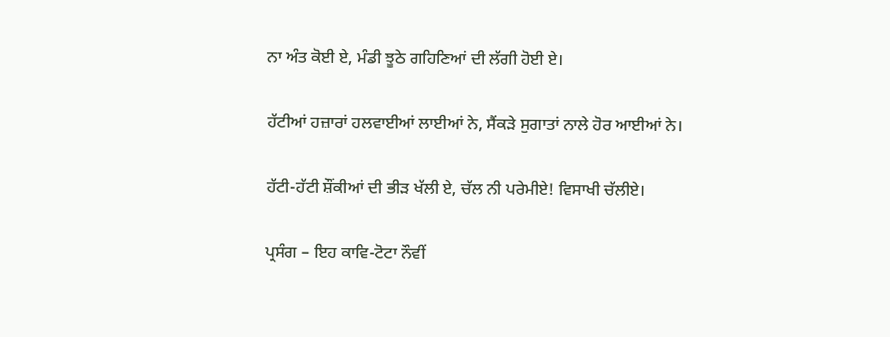ਨਾ ਅੰਤ ਕੋਈ ਏ, ਮੰਡੀ ਝੂਠੇ ਗਹਿਣਿਆਂ ਦੀ ਲੱਗੀ ਹੋਈ ਏ।

ਹੱਟੀਆਂ ਹਜ਼ਾਰਾਂ ਹਲਵਾਈਆਂ ਲਾਈਆਂ ਨੇ, ਸੈਂਕੜੇ ਸੁਗਾਤਾਂ ਨਾਲੇ ਹੋਰ ਆਈਆਂ ਨੇ।

ਹੱਟੀ-ਹੱਟੀ ਸ਼ੌਂਕੀਆਂ ਦੀ ਭੀੜ ਖੱਲੀ ਏ, ਚੱਲ ਨੀ ਪਰੇਮੀਏ! ਵਿਸਾਖੀ ਚੱਲੀਏ।

ਪ੍ਰਸੰਗ – ਇਹ ਕਾਵਿ-ਟੋਟਾ ਨੌਵੀਂ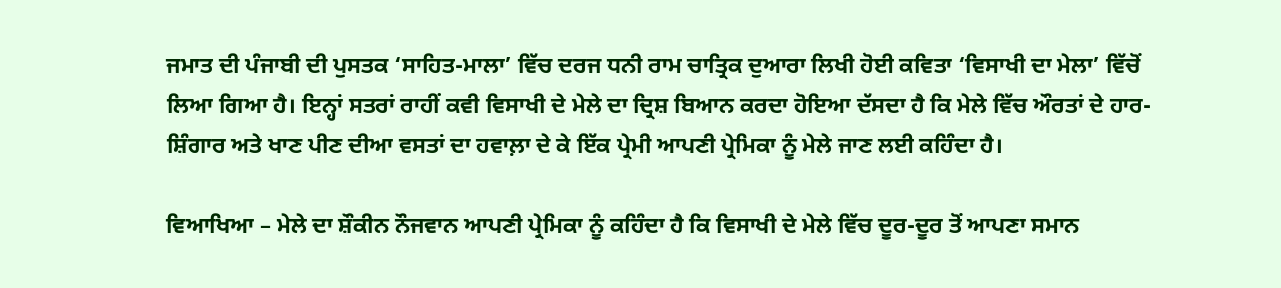ਜਮਾਤ ਦੀ ਪੰਜਾਬੀ ਦੀ ਪੁਸਤਕ ‘ਸਾਹਿਤ-ਮਾਲਾ’ ਵਿੱਚ ਦਰਜ ਧਨੀ ਰਾਮ ਚਾਤ੍ਰਿਕ ਦੁਆਰਾ ਲਿਖੀ ਹੋਈ ਕਵਿਤਾ ‘ਵਿਸਾਖੀ ਦਾ ਮੇਲਾ’ ਵਿੱਚੋਂ ਲਿਆ ਗਿਆ ਹੈ। ਇਨ੍ਹਾਂ ਸਤਰਾਂ ਰਾਹੀਂ ਕਵੀ ਵਿਸਾਖੀ ਦੇ ਮੇਲੇ ਦਾ ਦ੍ਰਿਸ਼ ਬਿਆਨ ਕਰਦਾ ਹੋਇਆ ਦੱਸਦਾ ਹੈ ਕਿ ਮੇਲੇ ਵਿੱਚ ਔਰਤਾਂ ਦੇ ਹਾਰ-ਸ਼ਿੰਗਾਰ ਅਤੇ ਖਾਣ ਪੀਣ ਦੀਆ ਵਸਤਾਂ ਦਾ ਹਵਾਲ਼ਾ ਦੇ ਕੇ ਇੱਕ ਪ੍ਰੇਮੀ ਆਪਣੀ ਪ੍ਰੇਮਿਕਾ ਨੂੰ ਮੇਲੇ ਜਾਣ ਲਈ ਕਹਿੰਦਾ ਹੈ।

ਵਿਆਖਿਆ – ਮੇਲੇ ਦਾ ਸ਼ੌਕੀਨ ਨੌਜਵਾਨ ਆਪਣੀ ਪ੍ਰੇਮਿਕਾ ਨੂੰ ਕਹਿੰਦਾ ਹੈ ਕਿ ਵਿਸਾਖੀ ਦੇ ਮੇਲੇ ਵਿੱਚ ਦੂਰ-ਦੂਰ ਤੋਂ ਆਪਣਾ ਸਮਾਨ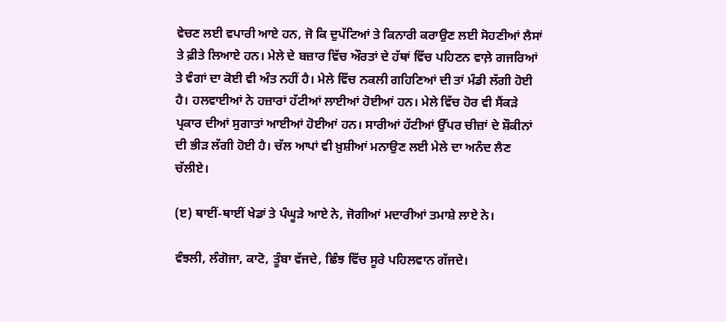ਵੇਚਣ ਲਈ ਵਪਾਰੀ ਆਏ ਹਨ, ਜੋ ਕਿ ਦੁਪੱਟਿਆਂ ਤੇ ਕਿਨਾਰੀ ਕਰਾਉਣ ਲਈ ਸੋਹਣੀਆਂ ਲੈਸਾਂ ਤੇ ਫ਼ੀਤੇ ਲਿਆਏ ਹਨ। ਮੇਲੇ ਦੇ ਬਜ਼ਾਰ ਵਿੱਚ ਔਰਤਾਂ ਦੇ ਹੱਥਾਂ ਵਿੱਚ ਪਹਿਣਨ ਵਾਲ਼ੇ ਗਜਰਿਆਂ ਤੇ ਵੰਗਾਂ ਦਾ ਕੋਈ ਵੀ ਅੰਤ ਨਹੀਂ ਹੈ। ਮੇਲੇ ਵਿੱਚ ਨਕਲੀ ਗਹਿਣਿਆਂ ਦੀ ਤਾਂ ਮੰਡੀ ਲੱਗੀ ਹੋਈ ਹੈ। ਹਲਵਾਈਆਂ ਨੇ ਹਜ਼ਾਰਾਂ ਹੱਟੀਆਂ ਲਾਈਆਂ ਹੋਈਆਂ ਹਨ। ਮੇਲੇ ਵਿੱਚ ਹੋਰ ਵੀ ਸੈਂਕੜੇ ਪ੍ਰਕਾਰ ਦੀਆਂ ਸੁਗਾਤਾਂ ਆਈਆਂ ਹੋਈਆਂ ਹਨ। ਸਾਰੀਆਂ ਹੱਟੀਆਂ ਉੱਪਰ ਚੀਜ਼ਾਂ ਦੇ ਸ਼ੌਕੀਨਾਂ ਦੀ ਭੀੜ ਲੱਗੀ ਹੋਈ ਹੈ। ਚੱਲ ਆਪਾਂ ਵੀ ਖ਼ੁਸ਼ੀਆਂ ਮਨਾਉਣ ਲਈ ਮੇਲੇ ਦਾ ਅਨੰਦ ਲੈਣ ਚੱਲੀਏ।

(ੲ) ਥਾਈਂ-ਥਾਈਂ ਖੇਡਾਂ ਤੇ ਪੰਘੂੜੇ ਆਏ ਨੇ, ਜੋਗੀਆਂ ਮਦਾਰੀਆਂ ਤਮਾਸ਼ੇ ਲਾਏ ਨੇ।

ਵੰਝਲੀ, ਲੰਗੋਜਾ, ਕਾਟੋ, ਤੂੰਬਾ ਵੱਜਦੇ, ਛਿੰਝ ਵਿੱਚ ਸੂਰੇ ਪਹਿਲਵਾਨ ਗੱਜਦੇ।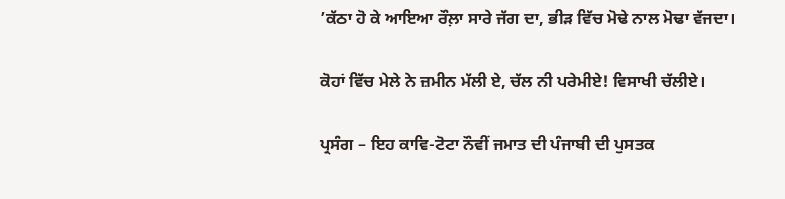’ਕੱਠਾ ਹੋ ਕੇ ਆਇਆ ਰੌਲ਼ਾ ਸਾਰੇ ਜੱਗ ਦਾ, ਭੀੜ ਵਿੱਚ ਮੋਢੇ ਨਾਲ ਮੋਢਾ ਵੱਜਦਾ।

ਕੋਹਾਂ ਵਿੱਚ ਮੇਲੇ ਨੇ ਜ਼ਮੀਨ ਮੱਲੀ ਏ, ਚੱਲ ਨੀ ਪਰੇਮੀਏ! ਵਿਸਾਖੀ ਚੱਲੀਏ।

ਪ੍ਰਸੰਗ – ਇਹ ਕਾਵਿ-ਟੋਟਾ ਨੌਵੀਂ ਜਮਾਤ ਦੀ ਪੰਜਾਬੀ ਦੀ ਪੁਸਤਕ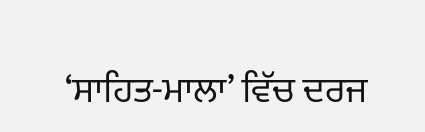‘ਸਾਹਿਤ-ਮਾਲਾ’ ਵਿੱਚ ਦਰਜ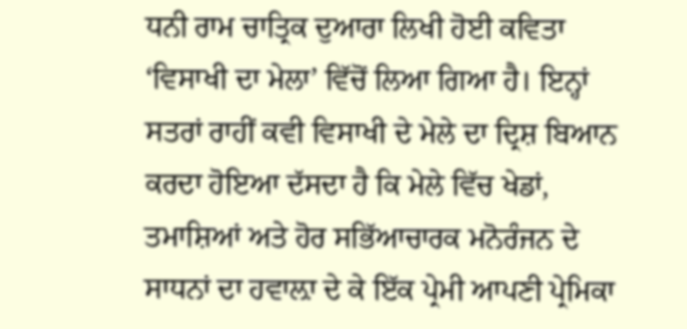ਧਨੀ ਰਾਮ ਚਾਤ੍ਰਿਕ ਦੁਆਰਾ ਲਿਖੀ ਹੋਈ ਕਵਿਤਾ ‘ਵਿਸਾਖੀ ਦਾ ਮੇਲਾ’ ਵਿੱਚੋਂ ਲਿਆ ਗਿਆ ਹੈ। ਇਨ੍ਹਾਂ ਸਤਰਾਂ ਰਾਹੀਂ ਕਵੀ ਵਿਸਾਖੀ ਦੇ ਮੇਲੇ ਦਾ ਦ੍ਰਿਸ਼ ਬਿਆਨ ਕਰਦਾ ਹੋਇਆ ਦੱਸਦਾ ਹੈ ਕਿ ਮੇਲੇ ਵਿੱਚ ਖੇਡਾਂ, ਤਮਾਸ਼ਿਆਂ ਅਤੇ ਹੋਰ ਸਭਿੱਆਚਾਰਕ ਮਨੋਰੰਜਨ ਦੇ ਸਾਧਨਾਂ ਦਾ ਹਵਾਲ਼ਾ ਦੇ ਕੇ ਇੱਕ ਪ੍ਰੇਮੀ ਆਪਣੀ ਪ੍ਰੇਮਿਕਾ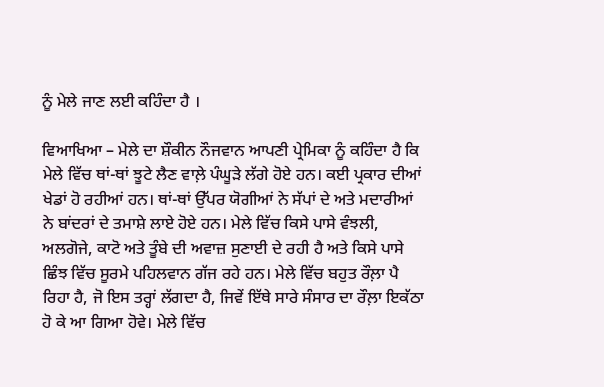ਨੂੰ ਮੇਲੇ ਜਾਣ ਲਈ ਕਹਿੰਦਾ ਹੈ ।

ਵਿਆਖਿਆ – ਮੇਲੇ ਦਾ ਸ਼ੌਕੀਨ ਨੌਜਵਾਨ ਆਪਣੀ ਪ੍ਰੇਮਿਕਾ ਨੂੰ ਕਹਿੰਦਾ ਹੈ ਕਿ ਮੇਲੇ ਵਿੱਚ ਥਾਂ-ਥਾਂ ਝੂਟੇ ਲੈਣ ਵਾਲ਼ੇ ਪੰਘੂੜੇ ਲੱਗੇ ਹੋਏ ਹਨ। ਕਈ ਪ੍ਰਕਾਰ ਦੀਆਂ ਖੇਡਾਂ ਹੋ ਰਹੀਆਂ ਹਨ। ਥਾਂ-ਥਾਂ ਉੱਪਰ ਯੋਗੀਆਂ ਨੇ ਸੱਪਾਂ ਦੇ ਅਤੇ ਮਦਾਰੀਆਂ ਨੇ ਬਾਂਦਰਾਂ ਦੇ ਤਮਾਸ਼ੇ ਲਾਏ ਹੋਏ ਹਨ। ਮੇਲੇ ਵਿੱਚ ਕਿਸੇ ਪਾਸੇ ਵੰਝਲੀ, ਅਲਗੋਜੇ, ਕਾਟੋ ਅਤੇ ਤੂੰਬੇ ਦੀ ਅਵਾਜ਼ ਸੁਣਾਈ ਦੇ ਰਹੀ ਹੈ ਅਤੇ ਕਿਸੇ ਪਾਸੇ ਛਿੰਝ ਵਿੱਚ ਸੂਰਮੇ ਪਹਿਲਵਾਨ ਗੱਜ ਰਹੇ ਹਨ। ਮੇਲੇ ਵਿੱਚ ਬਹੁਤ ਰੌਲ਼ਾ ਪੈ ਰਿਹਾ ਹੈ, ਜੋ ਇਸ ਤਰ੍ਹਾਂ ਲੱਗਦਾ ਹੈ, ਜਿਵੇਂ ਇੱਥੇ ਸਾਰੇ ਸੰਸਾਰ ਦਾ ਰੌਲ਼ਾ ਇਕੱਠਾ ਹੋ ਕੇ ਆ ਗਿਆ ਹੋਵੇ। ਮੇਲੇ ਵਿੱਚ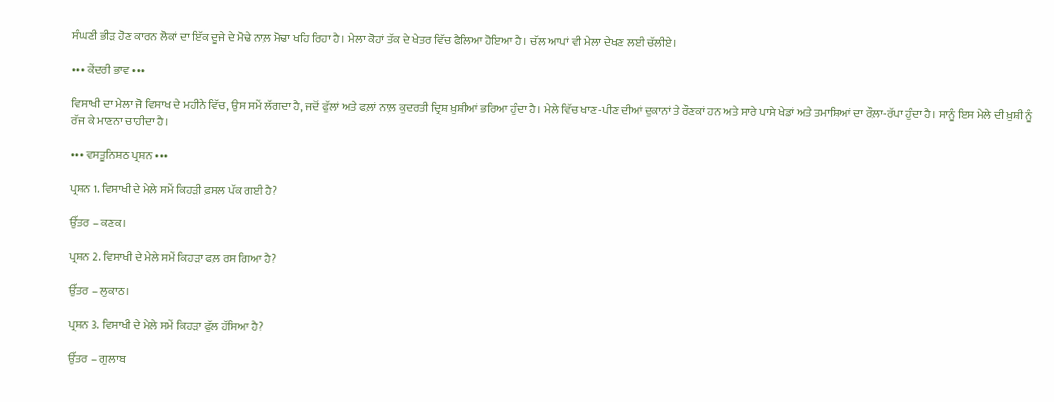ਸੰਘਣੀ ਭੀੜ ਹੋਣ ਕਾਰਨ ਲੋਕਾਂ ਦਾ ਇੱਕ ਦੂਜੇ ਦੇ ਮੋਢੇ ਨਾਲ਼ ਮੋਢਾ ਖਹਿ ਰਿਹਾ ਹੈ। ਮੇਲਾ ਕੋਹਾਂ ਤੱਕ ਦੇ ਖੇਤਰ ਵਿੱਚ ਫੈਲਿਆ ਹੋਇਆ ਹੈ। ਚੱਲ ਆਪਾਂ ਵੀ ਮੇਲਾ ਦੇਖਣ ਲਈ ਚੱਲੀਏ।

••• ਕੇਂਦਰੀ ਭਾਵ •••

ਵਿਸਾਖੀ ਦਾ ਮੇਲਾ ਜੋ ਵਿਸਾਖ ਦੇ ਮਹੀਨੇ ਵਿੱਚ, ਉਸ ਸਮੇਂ ਲੱਗਦਾ ਹੈ, ਜਦੋਂ ਫੁੱਲਾਂ ਅਤੇ ਫਲ਼ਾਂ ਨਾਲ਼ ਕੁਦਰਤੀ ਦ੍ਰਿਸ਼ ਖ਼ੁਸ਼ੀਆਂ ਭਰਿਆ ਹੁੰਦਾ ਹੈ। ਮੇਲੇ ਵਿੱਚ ਖਾਣ-ਪੀਣ ਦੀਆਂ ਦੁਕਾਨਾਂ ਤੇ ਰੌਣਕਾਂ ਹਨ ਅਤੇ ਸਾਰੇ ਪਾਸੇ ਖੇਡਾਂ ਅਤੇ ਤਮਾਸ਼ਿਆਂ ਦਾ ਰੌਲ਼ਾ-ਰੱਪਾ ਹੁੰਦਾ ਹੈ। ਸਾਨੂੰ ਇਸ ਮੇਲੇ ਦੀ ਖ਼ੁਸ਼ੀ ਨੂੰ ਰੱਜ ਕੇ ਮਾਣਨਾ ਚਾਹੀਦਾ ਹੈ।

••• ਵਸਤੂਨਿਸ਼ਠ ਪ੍ਰਸ਼ਨ •••

ਪ੍ਰਸ਼ਨ 1. ਵਿਸਾਖੀ ਦੇ ਮੇਲੇ ਸਮੇਂ ਕਿਹੜੀ ਫ਼ਸਲ ਪੱਕ ਗਈ ਹੈ?

ਉੱਤਰ – ਕਣਕ।

ਪ੍ਰਸ਼ਨ 2. ਵਿਸਾਖੀ ਦੇ ਮੇਲੇ ਸਮੇਂ ਕਿਹੜਾ ਫਲ਼ ਰਸ ਗਿਆ ਹੈ?

ਉੱਤਰ – ਲੁਕਾਠ।

ਪ੍ਰਸ਼ਨ 3. ਵਿਸਾਖੀ ਦੇ ਮੇਲੇ ਸਮੇਂ ਕਿਹੜਾ ਫੁੱਲ ਹੱਸਿਆ ਹੈ?

ਉੱਤਰ – ਗੁਲਾਬ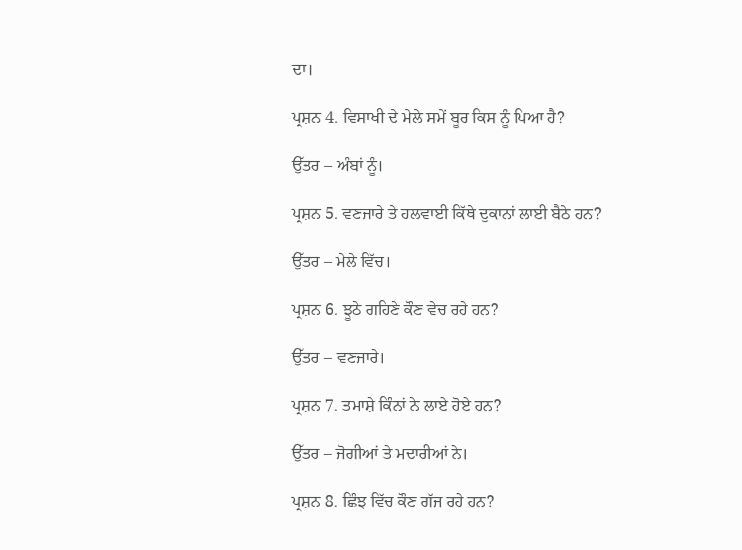ਦਾ।

ਪ੍ਰਸ਼ਨ 4. ਵਿਸਾਖੀ ਦੇ ਮੇਲੇ ਸਮੇਂ ਬੂਰ ਕਿਸ ਨੂੰ ਪਿਆ ਹੈ?

ਉੱਤਰ – ਅੰਬਾਂ ਨੂੰ।

ਪ੍ਰਸ਼ਨ 5. ਵਣਜਾਰੇ ਤੇ ਹਲਵਾਈ ਕਿੱਥੇ ਦੁਕਾਨਾਂ ਲਾਈ ਬੈਠੇ ਹਨ?

ਉੱਤਰ – ਮੇਲੇ ਵਿੱਚ।

ਪ੍ਰਸ਼ਨ 6. ਝੂਠੇ ਗਹਿਣੇ ਕੌਣ ਵੇਚ ਰਹੇ ਹਨ?

ਉੱਤਰ – ਵਣਜਾਰੇ।

ਪ੍ਰਸ਼ਨ 7. ਤਮਾਸ਼ੇ ਕਿੰਨਾਂ ਨੇ ਲਾਏ ਹੋਏ ਹਨ?

ਉੱਤਰ – ਜੋਗੀਆਂ ਤੇ ਮਦਾਰੀਆਂ ਨੇ।

ਪ੍ਰਸ਼ਨ 8. ਛਿੰਝ ਵਿੱਚ ਕੌਣ ਗੱਜ ਰਹੇ ਹਨ?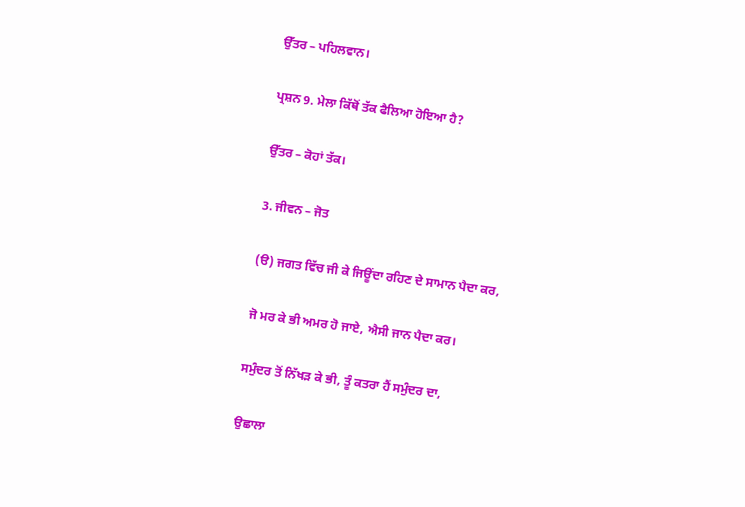ਉੱਤਰ – ਪਹਿਲਵਾਨ।

ਪ੍ਰਸ਼ਨ 9. ਮੇਲਾ ਕਿੱਥੋਂ ਤੱਕ ਫੈਲਿਆ ਹੋਇਆ ਹੈ?

ਉੱਤਰ – ਕੋਹਾਂ ਤੱਕ।

3. ਜੀਵਨ – ਜੋਤ

(ੳ) ਜਗਤ ਵਿੱਚ ਜੀ ਕੇ ਜਿਊਂਦਾ ਰਹਿਣ ਦੇ ਸਾਮਾਨ ਪੈਦਾ ਕਰ,

ਜੋ ਮਰ ਕੇ ਭੀ ਅਮਰ ਹੋ ਜਾਏ, ਐਸੀ ਜਾਨ ਪੈਦਾ ਕਰ।

ਸਮੁੰਦਰ ਤੋਂ ਨਿੱਖੜ ਕੇ ਭੀ, ਤੂੰ ਕਤਰਾ ਹੈਂ ਸਮੁੰਦਰ ਦਾ,

ਉਛਾਲਾ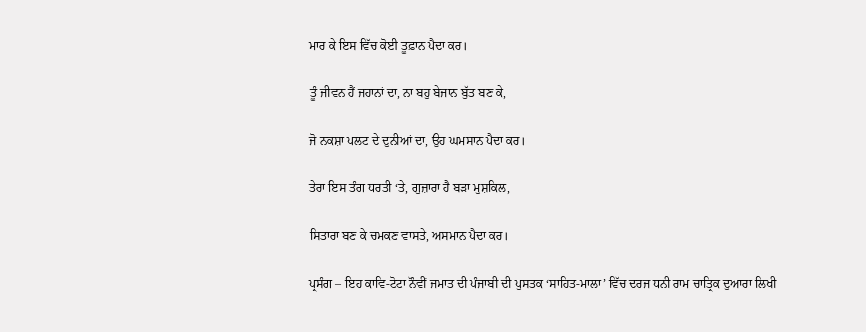ਮਾਰ ਕੇ ਇਸ ਵਿੱਚ ਕੋਈ ਤੂਫ਼ਾਨ ਪੈਦਾ ਕਰ।

ਤੂੰ ਜੀਵਨ ਹੈਂ ਜਹਾਨਾਂ ਦਾ, ਨਾ ਬਹੁ ਬੇਜਾਨ ਬੁੱਤ ਬਣ ਕੇ,

ਜੋ ਨਕਸ਼ਾ ਪਲਟ ਦੇ ਦੁਨੀਆਂ ਦਾ, ਉਹ ਘਮਸਾਨ ਪੈਦਾ ਕਰ।

ਤੇਰਾ ਇਸ ਤੰਗ ਧਰਤੀ ‘ਤੇ, ਗੁਜ਼ਾਰਾ ਹੈ ਬੜਾ ਮੁਸ਼ਕਿਲ,

ਸਿਤਾਰਾ ਬਣ ਕੇ ਚਮਕਣ ਵਾਸਤੇ, ਅਸਮਾਨ ਪੈਦਾ ਕਰ।

ਪ੍ਰਸੰਗ – ਇਹ ਕਾਵਿ-ਟੋਟਾ ਨੌਵੀਂ ਜਮਾਤ ਦੀ ਪੰਜਾਬੀ ਦੀ ਪੁਸਤਕ ‘ਸਾਹਿਤ-ਮਾਲਾ’ ਵਿੱਚ ਦਰਜ ਧਨੀ ਰਾਮ ਚਾਤ੍ਰਿਕ ਦੁਆਰਾ ਲਿਖੀ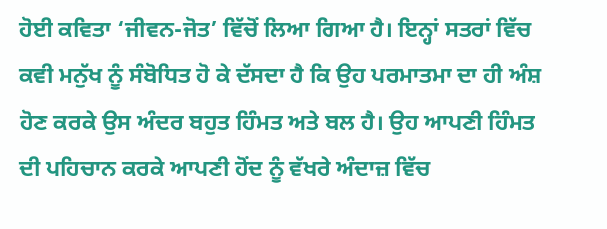ਹੋਈ ਕਵਿਤਾ ‘ਜੀਵਨ-ਜੋਤ’ ਵਿੱਚੋਂ ਲਿਆ ਗਿਆ ਹੈ। ਇਨ੍ਹਾਂ ਸਤਰਾਂ ਵਿੱਚ ਕਵੀ ਮਨੁੱਖ ਨੂੰ ਸੰਬੋਧਿਤ ਹੋ ਕੇ ਦੱਸਦਾ ਹੈ ਕਿ ਉਹ ਪਰਮਾਤਮਾ ਦਾ ਹੀ ਅੰਸ਼ ਹੋਣ ਕਰਕੇ ਉਸ ਅੰਦਰ ਬਹੁਤ ਹਿੰਮਤ ਅਤੇ ਬਲ ਹੈ। ਉਹ ਆਪਣੀ ਹਿੰਮਤ ਦੀ ਪਹਿਚਾਨ ਕਰਕੇ ਆਪਣੀ ਹੋਂਦ ਨੂੰ ਵੱਖਰੇ ਅੰਦਾਜ਼ ਵਿੱਚ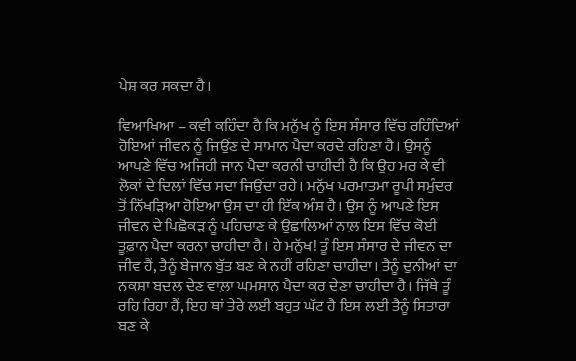ਪੇਸ਼ ਕਰ ਸਕਦਾ ਹੈ।

ਵਿਆਖਿਆ – ਕਵੀ ਕਹਿੰਦਾ ਹੈ ਕਿ ਮਨੁੱਖ ਨੂੰ ਇਸ ਸੰਸਾਰ ਵਿੱਚ ਰਹਿੰਦਿਆਂ ਹੋਇਆਂ ਜੀਵਨ ਨੂੰ ਜਿਉਂਣ ਦੇ ਸਾਮਾਨ ਪੈਦਾ ਕਰਦੇ ਰਹਿਣਾ ਹੈ। ਉਸਨੂੰ ਆਪਣੇ ਵਿੱਚ ਅਜਿਹੀ ਜਾਨ ਪੈਦਾ ਕਰਨੀ ਚਾਹੀਦੀ ਹੈ ਕਿ ਉਹ ਮਰ ਕੇ ਵੀ ਲੋਕਾਂ ਦੇ ਦਿਲਾਂ ਵਿੱਚ ਸਦਾ ਜਿਉਂਦਾ ਰਹੇ। ਮਨੁੱਖ ਪਰਮਾਤਮਾ ਰੂਪੀ ਸਮੁੰਦਰ ਤੋਂ ਨਿੱਖੜਿਆ ਹੋਇਆ ਉਸ ਦਾ ਹੀ ਇੱਕ ਅੰਸ਼ ਹੈ। ਉਸ ਨੂੰ ਆਪਣੇ ਇਸ ਜੀਵਨ ਦੇ ਪਿਛੋਕੜ ਨੂੰ ਪਹਿਚਾਣ ਕੇ ਉਛਾਲਿਆਂ ਨਾਲ਼ ਇਸ ਵਿੱਚ ਕੋਈ ਤੂਫ਼ਾਨ ਪੈਦਾ ਕਰਨਾ ਚਾਹੀਦਾ ਹੈ। ਹੇ ਮਨੁੱਖ! ਤੂੰ ਇਸ ਸੰਸਾਰ ਦੇ ਜੀਵਨ ਦਾ ਜੀਵ ਹੈਂ, ਤੈਨੂੰ ਬੇਜਾਨ ਬੁੱਤ ਬਣ ਕੇ ਨਹੀਂ ਰਹਿਣਾ ਚਾਹੀਦਾ। ਤੈਨੂੰ ਦੁਨੀਆਂ ਦਾ ਨਕਸ਼ਾ ਬਦਲ ਦੇਣ ਵਾਲ਼ਾ ਘਮਸਾਨ ਪੈਦਾ ਕਰ ਦੇਣਾ ਚਾਹੀਦਾ ਹੈ। ਜਿੱਥੇ ਤੂੰ ਰਹਿ ਰਿਹਾ ਹੈਂ, ਇਹ ਥਾਂ ਤੇਰੇ ਲਈ ਬਹੁਤ ਘੱਟ ਹੈ ਇਸ ਲਈ ਤੈਨੂੰ ਸਿਤਾਰਾ ਬਣ ਕੇ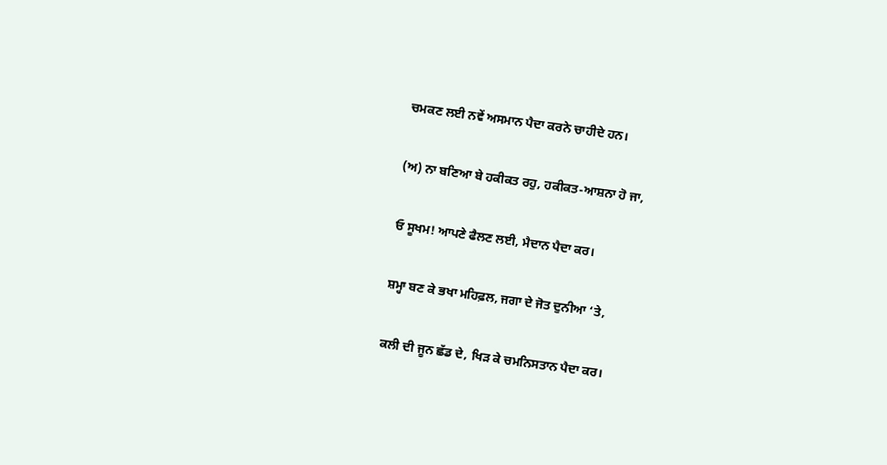ਚਮਕਣ ਲਈ ਨਵੇਂ ਅਸਮਾਨ ਪੈਦਾ ਕਰਨੇ ਚਾਹੀਦੇ ਹਨ।

(ਅ) ਨਾ ਬਣਿਆ ਬੇ ਹਕੀਕਤ ਰਹੁ, ਹਕੀਕਤ-ਆਸ਼ਨਾ ਹੋ ਜਾ,

ਓ ਸੂਖਮ! ਆਪਣੇ ਫੈਲਣ ਲਈ, ਮੈਦਾਨ ਪੈਦਾ ਕਰ।

ਸ਼ਮ੍ਹਾ ਬਣ ਕੇ ਭਖਾ ਮਹਿਫ਼ਲ, ਜਗਾ ਦੇ ਜੋਤ ਦੁਨੀਆ ‘ਤੇ,

ਕਲੀ ਦੀ ਜੂਨ ਛੱਡ ਦੇ, ਖਿੜ ਕੇ ਚਮਨਿਸਤਾਨ ਪੈਦਾ ਕਰ।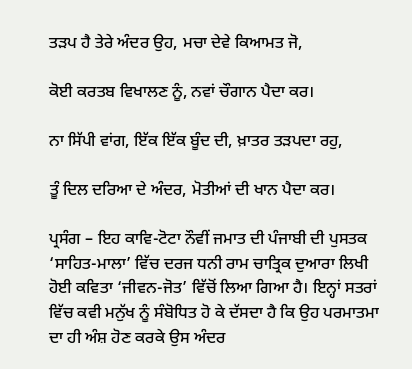ਤੜਪ ਹੈ ਤੇਰੇ ਅੰਦਰ ਉਹ, ਮਚਾ ਦੇਵੇ ਕਿਆਮਤ ਜੋ,

ਕੋਈ ਕਰਤਬ ਵਿਖਾਲਣ ਨੂੰ, ਨਵਾਂ ਚੌਗਾਨ ਪੈਦਾ ਕਰ।

ਨਾ ਸਿੱਪੀ ਵਾਂਗ, ਇੱਕ ਇੱਕ ਬੂੰਦ ਦੀ, ਖ਼ਾਤਰ ਤੜਪਦਾ ਰਹੁ,

ਤੂੰ ਦਿਲ ਦਰਿਆ ਦੇ ਅੰਦਰ, ਮੋਤੀਆਂ ਦੀ ਖਾਨ ਪੈਦਾ ਕਰ।

ਪ੍ਰਸੰਗ – ਇਹ ਕਾਵਿ-ਟੋਟਾ ਨੌਵੀਂ ਜਮਾਤ ਦੀ ਪੰਜਾਬੀ ਦੀ ਪੁਸਤਕ ‘ਸਾਹਿਤ-ਮਾਲਾ’ ਵਿੱਚ ਦਰਜ ਧਨੀ ਰਾਮ ਚਾਤ੍ਰਿਕ ਦੁਆਰਾ ਲਿਖੀ ਹੋਈ ਕਵਿਤਾ ‘ਜੀਵਨ-ਜੋਤ’ ਵਿੱਚੋਂ ਲਿਆ ਗਿਆ ਹੈ। ਇਨ੍ਹਾਂ ਸਤਰਾਂ ਵਿੱਚ ਕਵੀ ਮਨੁੱਖ ਨੂੰ ਸੰਬੋਧਿਤ ਹੋ ਕੇ ਦੱਸਦਾ ਹੈ ਕਿ ਉਹ ਪਰਮਾਤਮਾ ਦਾ ਹੀ ਅੰਸ਼ ਹੋਣ ਕਰਕੇ ਉਸ ਅੰਦਰ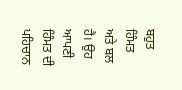ਬਹੁਤ ਹਿੰਮਤ ਅਤੇ ਬਲ ਹੈ। ਉਹ ਆਪਣੀ ਹਿੰਮਤ ਦੀ ਪਹਿਚਾਨ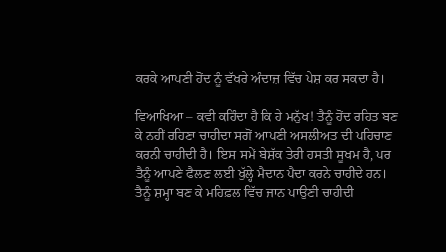ਕਰਕੇ ਆਪਣੀ ਹੋਂਦ ਨੂੰ ਵੱਖਰੇ ਅੰਦਾਜ਼ ਵਿੱਚ ਪੇਸ਼ ਕਰ ਸਕਦਾ ਹੈ।

ਵਿਆਖਿਆ – ਕਵੀ ਕਹਿੰਦਾ ਹੈ ਕਿ ਹੇ ਮਨੁੱਖ! ਤੈਨੂੰ ਹੋਂਦ ਰਹਿਤ ਬਣ ਕੇ ਨਹੀਂ ਰਹਿਣਾ ਚਾਹੀਦਾ ਸਗੋਂ ਆਪਣੀ ਅਸਲੀਅਤ ਦੀ ਪਹਿਚਾਣ ਕਰਨੀ ਚਾਹੀਦੀ ਹੈ। ਇਸ ਸਮੇਂ ਬੇਸ਼ੱਕ ਤੇਰੀ ਹਸਤੀ ਸੂਖਮ ਹੈ, ਪਰ ਤੈਨੂੰ ਆਪਣੇ ਫੈਲਣ ਲਈ ਖੁੱਲ੍ਹੇ ਮੈਦਾਨ ਪੈਦਾ ਕਰਨੇ ਚਾਹੀਦੇ ਹਨ। ਤੈਨੂੰ ਸ਼ਮ੍ਹਾ ਬਣ ਕੇ ਮਹਿਫ਼ਲ ਵਿੱਚ ਜਾਨ ਪਾਉਣੀ ਚਾਹੀਦੀ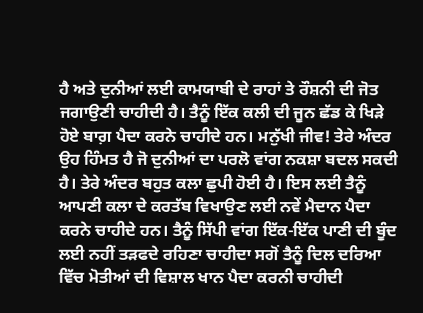ਹੈ ਅਤੇ ਦੁਨੀਆਂ ਲਈ ਕਾਮਯਾਬੀ ਦੇ ਰਾਹਾਂ ਤੇ ਰੌਸ਼ਨੀ ਦੀ ਜੋਤ ਜਗਾਉਣੀ ਚਾਹੀਦੀ ਹੈ। ਤੈਨੂੰ ਇੱਕ ਕਲੀ ਦੀ ਜੂਨ ਛੱਡ ਕੇ ਖਿੜੇ ਹੋਏ ਬਾਗ਼ ਪੈਦਾ ਕਰਨੇ ਚਾਹੀਦੇ ਹਨ। ਮਨੁੱਖੀ ਜੀਵ! ਤੇਰੇ ਅੰਦਰ ਉਹ ਹਿੰਮਤ ਹੈ ਜੋ ਦੁਨੀਆਂ ਦਾ ਪਰਲੋ ਵਾਂਗ ਨਕਸ਼ਾ ਬਦਲ ਸਕਦੀ ਹੈ। ਤੇਰੇ ਅੰਦਰ ਬਹੁਤ ਕਲਾ ਛੁਪੀ ਹੋਈ ਹੈ। ਇਸ ਲਈ ਤੈਨੂੰ ਆਪਣੀ ਕਲਾ ਦੇ ਕਰਤੱਬ ਵਿਖਾਉਣ ਲਈ ਨਵੇਂ ਮੈਦਾਨ ਪੈਦਾ ਕਰਨੇ ਚਾਹੀਦੇ ਹਨ। ਤੈਨੂੰ ਸਿੱਪੀ ਵਾਂਗ ਇੱਕ-ਇੱਕ ਪਾਣੀ ਦੀ ਬੂੰਦ ਲਈ ਨਹੀਂ ਤੜਫਦੇ ਰਹਿਣਾ ਚਾਹੀਦਾ ਸਗੋਂ ਤੈਨੂੰ ਦਿਲ ਦਰਿਆ ਵਿੱਚ ਮੋਤੀਆਂ ਦੀ ਵਿਸ਼ਾਲ ਖਾਨ ਪੈਦਾ ਕਰਨੀ ਚਾਹੀਦੀ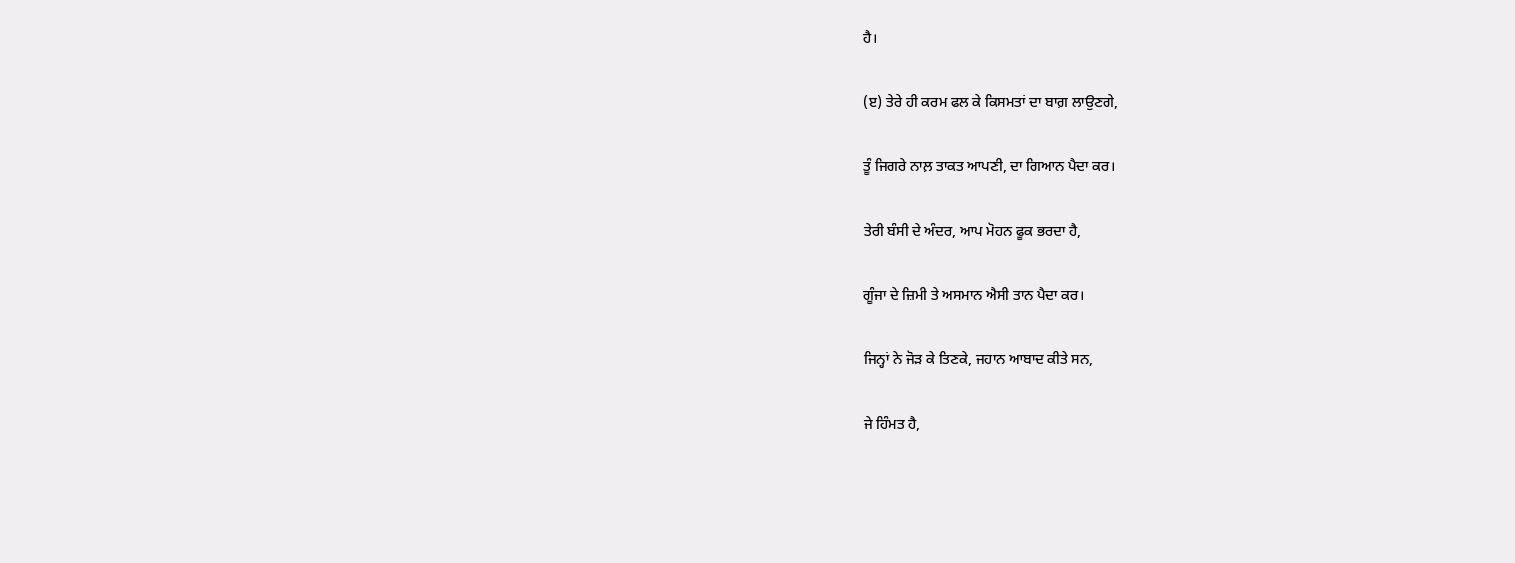ਹੈ।

(ੲ) ਤੇਰੇ ਹੀ ਕਰਮ ਫਲ ਕੇ ਕਿਸਮਤਾਂ ਦਾ ਬਾਗ਼ ਲਾਉਣਗੇ,

ਤੂੰ ਜਿਗਰੇ ਨਾਲ਼ ਤਾਕਤ ਆਪਣੀ, ਦਾ ਗਿਆਨ ਪੈਦਾ ਕਰ।

ਤੇਰੀ ਬੰਸੀ ਦੇ ਅੰਦਰ, ਆਪ ਮੋਹਨ ਫੂਕ ਭਰਦਾ ਹੈ,

ਗੂੰਜਾ ਦੇ ਜ਼ਿਮੀ ਤੇ ਅਸਮਾਨ ਐਸੀ ਤਾਨ ਪੈਦਾ ਕਰ।

ਜਿਨ੍ਹਾਂ ਨੇ ਜੋੜ ਕੇ ਤਿਣਕੇ, ਜਹਾਨ ਆਬਾਦ ਕੀਤੇ ਸਨ,

ਜੇ ਹਿੰਮਤ ਹੈ,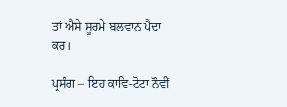ਤਾਂ ਐਸੇ ਸੂਰਮੇ ਬਲਵਾਨ ਪੈਦਾ ਕਰ।

ਪ੍ਰਸੰਗ – ਇਹ ਕਾਵਿ-ਟੋਟਾ ਨੌਵੀਂ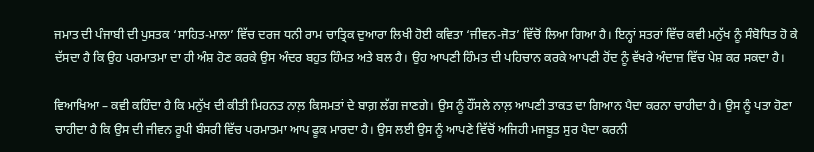ਜਮਾਤ ਦੀ ਪੰਜਾਬੀ ਦੀ ਪੁਸਤਕ ‘ਸਾਹਿਤ-ਮਾਲਾ’ ਵਿੱਚ ਦਰਜ ਧਨੀ ਰਾਮ ਚਾਤ੍ਰਿਕ ਦੁਆਰਾ ਲਿਖੀ ਹੋਈ ਕਵਿਤਾ ‘ਜੀਵਨ-ਜੋਤ’ ਵਿੱਚੋਂ ਲਿਆ ਗਿਆ ਹੈ। ਇਨ੍ਹਾਂ ਸਤਰਾਂ ਵਿੱਚ ਕਵੀ ਮਨੁੱਖ ਨੂੰ ਸੰਬੋਧਿਤ ਹੋ ਕੇ ਦੱਸਦਾ ਹੈ ਕਿ ਉਹ ਪਰਮਾਤਮਾ ਦਾ ਹੀ ਅੰਸ਼ ਹੋਣ ਕਰਕੇ ਉਸ ਅੰਦਰ ਬਹੁਤ ਹਿੰਮਤ ਅਤੇ ਬਲ ਹੈ। ਉਹ ਆਪਣੀ ਹਿੰਮਤ ਦੀ ਪਹਿਚਾਨ ਕਰਕੇ ਆਪਣੀ ਹੋਂਦ ਨੂੰ ਵੱਖਰੇ ਅੰਦਾਜ਼ ਵਿੱਚ ਪੇਸ਼ ਕਰ ਸਕਦਾ ਹੈ।

ਵਿਆਖਿਆ – ਕਵੀ ਕਹਿੰਦਾ ਹੈ ਕਿ ਮਨੁੱਖ ਦੀ ਕੀਤੀ ਮਿਹਨਤ ਨਾਲ਼ ਕਿਸਮਤਾਂ ਦੇ ਬਾਗ਼ ਲੱਗ ਜਾਣਗੇ। ਉਸ ਨੂੰ ਹੌਂਸਲੇ ਨਾਲ਼ ਆਪਣੀ ਤਾਕਤ ਦਾ ਗਿਆਨ ਪੈਦਾ ਕਰਨਾ ਚਾਹੀਦਾ ਹੈ। ਉਸ ਨੂੰ ਪਤਾ ਹੋਣਾ ਚਾਹੀਦਾ ਹੈ ਕਿ ਉਸ ਦੀ ਜੀਵਨ ਰੂਪੀ ਬੰਸਰੀ ਵਿੱਚ ਪਰਮਾਤਮਾ ਆਪ ਫੂਕ ਮਾਰਦਾ ਹੈ। ਉਸ ਲਈ ਉਸ ਨੂੰ ਆਪਣੇ ਵਿੱਚੋਂ ਅਜਿਹੀ ਮਜਬੂਤ ਸੁਰ ਪੈਦਾ ਕਰਨੀ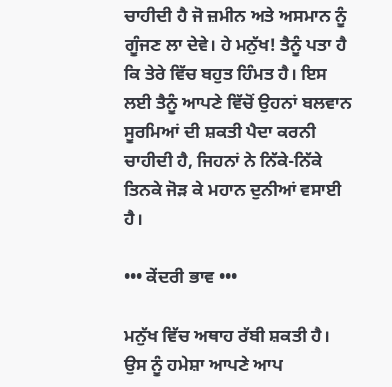ਚਾਹੀਦੀ ਹੈ ਜੋ ਜ਼ਮੀਨ ਅਤੇ ਅਸਮਾਨ ਨੂੰ ਗੂੰਜਣ ਲਾ ਦੇਵੇ। ਹੇ ਮਨੁੱਖ! ਤੈਨੂੰ ਪਤਾ ਹੈ ਕਿ ਤੇਰੇ ਵਿੱਚ ਬਹੁਤ ਹਿੰਮਤ ਹੈ। ਇਸ ਲਈ ਤੈਨੂੰ ਆਪਣੇ ਵਿੱਚੋਂ ਉਹਨਾਂ ਬਲਵਾਨ ਸੂਰਮਿਆਂ ਦੀ ਸ਼ਕਤੀ ਪੈਦਾ ਕਰਨੀ ਚਾਹੀਦੀ ਹੈ, ਜਿਹਨਾਂ ਨੇ ਨਿੱਕੇ-ਨਿੱਕੇ ਤਿਨਕੇ ਜੋੜ ਕੇ ਮਹਾਨ ਦੁਨੀਆਂ ਵਸਾਈ ਹੈ।

••• ਕੇਂਦਰੀ ਭਾਵ •••

ਮਨੁੱਖ ਵਿੱਚ ਅਥਾਹ ਰੱਬੀ ਸ਼ਕਤੀ ਹੈ। ਉਸ ਨੂੰ ਹਮੇਸ਼ਾ ਆਪਣੇ ਆਪ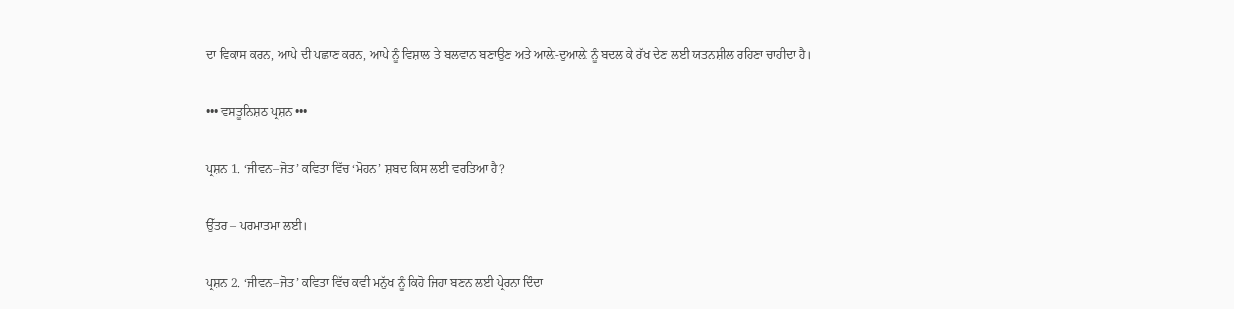ਦਾ ਵਿਕਾਸ ਕਰਨ, ਆਪੇ ਦੀ ਪਛਾਣ ਕਰਨ, ਆਪੇ ਨੂੰ ਵਿਸ਼ਾਲ ਤੇ ਬਲਵਾਨ ਬਣਾਉਣ ਅਤੇ ਆਲ਼ੇ-ਦੁਆਲ਼ੇ ਨੂੰ ਬਦਲ ਕੇ ਰੱਖ ਦੇਣ ਲਈ ਯਤਨਸ਼ੀਲ ਰਹਿਣਾ ਚਾਹੀਦਾ ਹੈ।

••• ਵਸਤੂਨਿਸ਼ਠ ਪ੍ਰਸ਼ਨ •••

ਪ੍ਰਸ਼ਨ 1. ‘ਜੀਵਨ–ਜੋਤ’ ਕਵਿਤਾ ਵਿੱਚ ‘ਮੋਹਨ’ ਸ਼ਬਦ ਕਿਸ ਲਈ ਵਰਤਿਆ ਹੈ?

ਉੱਤਰ – ਪਰਮਾਤਮਾ ਲਈ।

ਪ੍ਰਸ਼ਨ 2. ‘ਜੀਵਨ–ਜੋਤ’ ਕਵਿਤਾ ਵਿੱਚ ਕਵੀ ਮਨੁੱਖ ਨੂੰ ਕਿਹੋ ਜਿਹਾ ਬਣਨ ਲਈ ਪ੍ਰੇਰਨਾ ਦਿੰਦਾ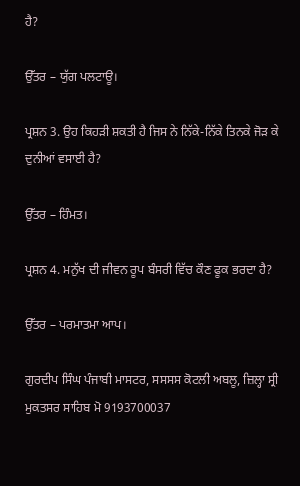ਹੈ?

ਉੱਤਰ – ਯੁੱਗ ਪਲਟਾਊ।

ਪ੍ਰਸ਼ਨ 3. ਉਹ ਕਿਹੜੀ ਸ਼ਕਤੀ ਹੈ ਜਿਸ ਨੇ ਨਿੱਕੇ-ਨਿੱਕੇ ਤਿਨਕੇ ਜੋੜ ਕੇ ਦੁਨੀਆਂ ਵਸਾਈ ਹੈ?

ਉੱਤਰ – ਹਿੰਮਤ।

ਪ੍ਰਸ਼ਨ 4. ਮਨੁੱਖ ਦੀ ਜੀਵਨ ਰੂਪ ਬੰਸਰੀ ਵਿੱਚ ਕੌਣ ਫੂਕ ਭਰਦਾ ਹੈ?

ਉੱਤਰ – ਪਰਮਾਤਮਾ ਆਪ।

ਗੁਰਦੀਪ ਸਿੰਘ ਪੰਜਾਬੀ ਮਾਸਟਰ, ਸਸਸਸ ਕੋਟਲੀ ਅਬਲੂ, ਜ਼ਿਲ੍ਹਾ ਸ੍ਰੀ ਮੁਕਤਸਰ ਸਾਹਿਬ ਮੋ 9193700037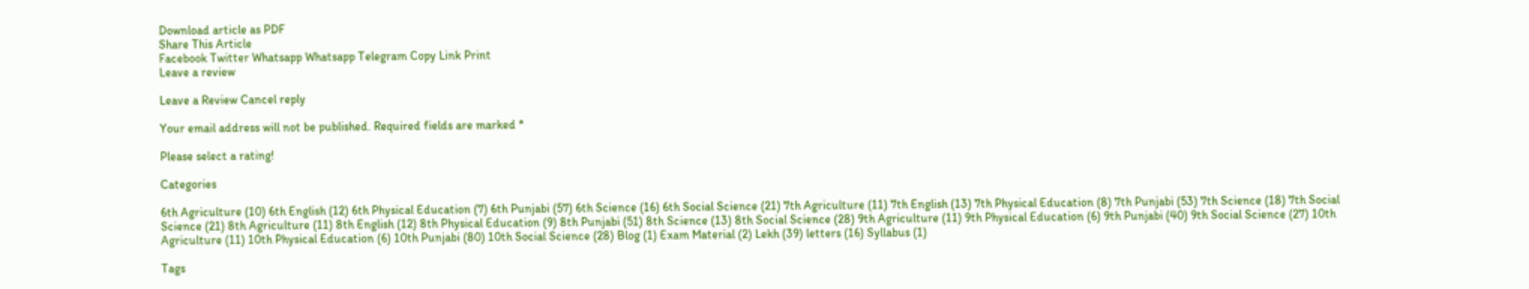Download article as PDF
Share This Article
Facebook Twitter Whatsapp Whatsapp Telegram Copy Link Print
Leave a review

Leave a Review Cancel reply

Your email address will not be published. Required fields are marked *

Please select a rating!

Categories

6th Agriculture (10) 6th English (12) 6th Physical Education (7) 6th Punjabi (57) 6th Science (16) 6th Social Science (21) 7th Agriculture (11) 7th English (13) 7th Physical Education (8) 7th Punjabi (53) 7th Science (18) 7th Social Science (21) 8th Agriculture (11) 8th English (12) 8th Physical Education (9) 8th Punjabi (51) 8th Science (13) 8th Social Science (28) 9th Agriculture (11) 9th Physical Education (6) 9th Punjabi (40) 9th Social Science (27) 10th Agriculture (11) 10th Physical Education (6) 10th Punjabi (80) 10th Social Science (28) Blog (1) Exam Material (2) Lekh (39) letters (16) Syllabus (1)

Tags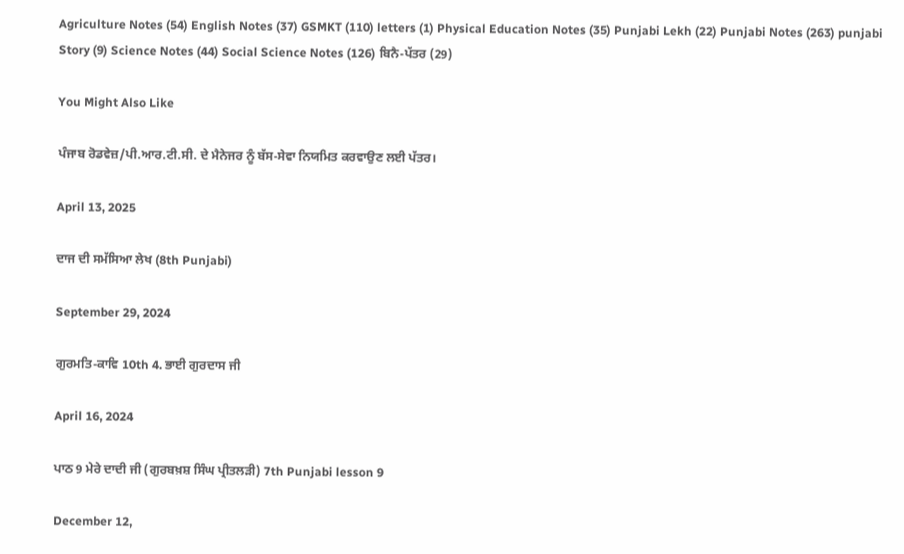Agriculture Notes (54) English Notes (37) GSMKT (110) letters (1) Physical Education Notes (35) Punjabi Lekh (22) Punjabi Notes (263) punjabi Story (9) Science Notes (44) Social Science Notes (126) ਬਿਨੈ-ਪੱਤਰ (29)

You Might Also Like

ਪੰਜਾਬ ਰੋਡਵੇਜ਼/ਪੀ.ਆਰ.ਟੀ.ਸੀ. ਦੇ ਮੈਨੇਜਰ ਨੂੰ ਬੱਸ-ਸੇਵਾ ਨਿਯਮਿਤ ਕਰਵਾਉਣ ਲਈ ਪੱਤਰ।

April 13, 2025

ਦਾਜ ਦੀ ਸਮੱਸਿਆ ਲੇਖ (8th Punjabi)

September 29, 2024

ਗੁਰਮਤਿ-ਕਾਵਿ 10th 4. ਭਾਈ ਗੁਰਦਾਸ ਜੀ

April 16, 2024

ਪਾਠ 9 ਮੇਰੇ ਦਾਦੀ ਜੀ (ਗੁਰਬਖ਼ਸ਼ ਸਿੰਘ ਪ੍ਰੀਤਲੜੀ) 7th Punjabi lesson 9

December 12,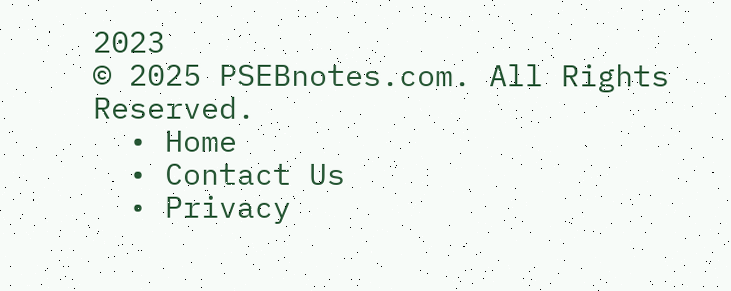2023
© 2025 PSEBnotes.com. All Rights Reserved.
  • Home
  • Contact Us
  • Privacy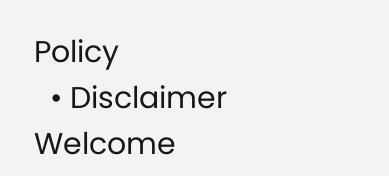Policy
  • Disclaimer
Welcome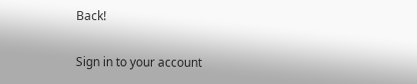Back!

Sign in to your account